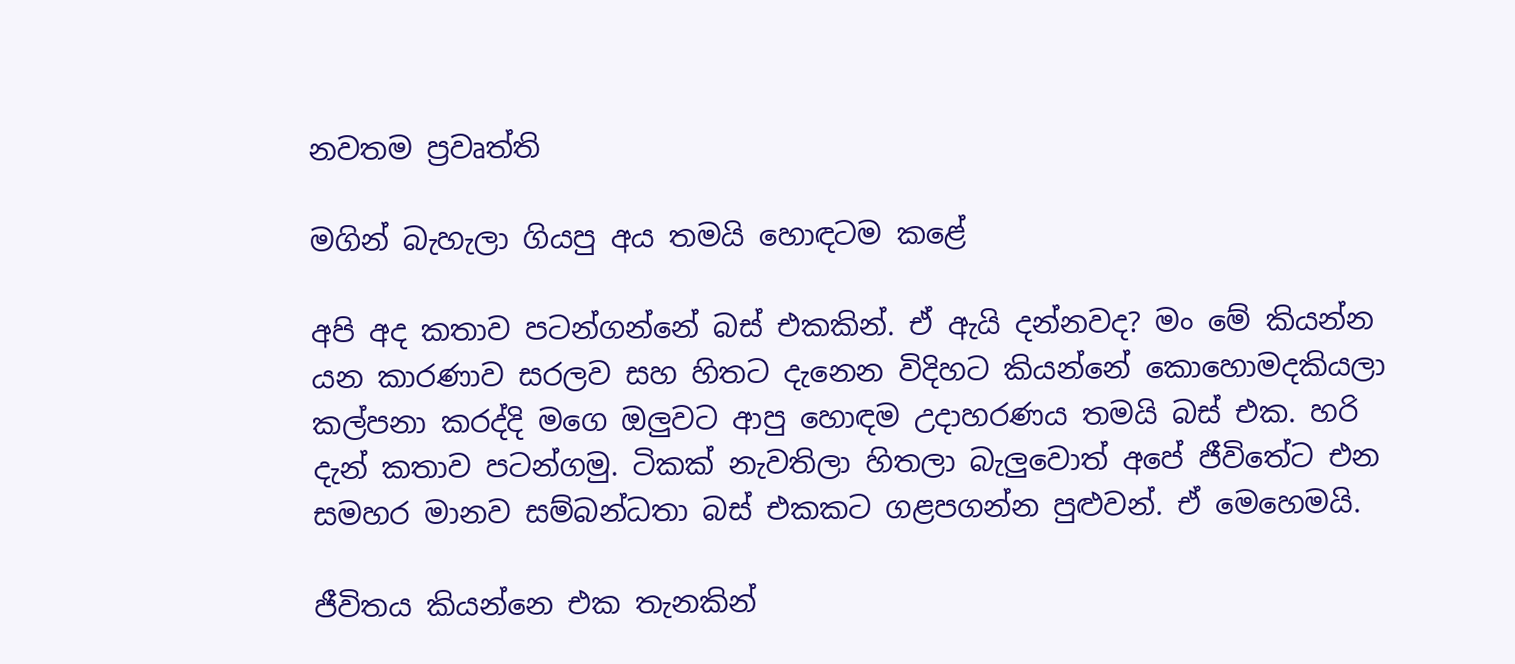නවතම ප්‍රවෘත්ති

මගින් බැහැලා ගියපු අය තමයි හොඳටම කළේ

අපි අද කතාව පටන්ගන්නේ බස් එකකින්. ඒ ඇයි දන්නවද? මං මේ කියන්න යන කාරණාව සරලව සහ හිතට දැනෙන විදිහට කියන්නේ කොහොමදකියලා කල්පනා කරද්දි මගෙ ඔලුවට ආපු හොඳම උදාහරණය තමයි බස් එක. හරි දැන් කතාව පටන්ගමු. ටිකක් නැවතිලා හිතලා බැලුවොත් අපේ ජීවිතේට එන සමහර මානව සම්බන්ධතා බස් එකකට ගළපගන්න පුළුවන්. ඒ මෙහෙමයි.

ජීවිතය කියන්නෙ එක තැනකින්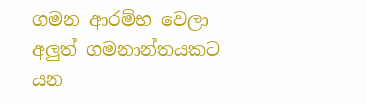ගමන ආරම්භ වෙලා අලුත් ගමනාන්තයකට යන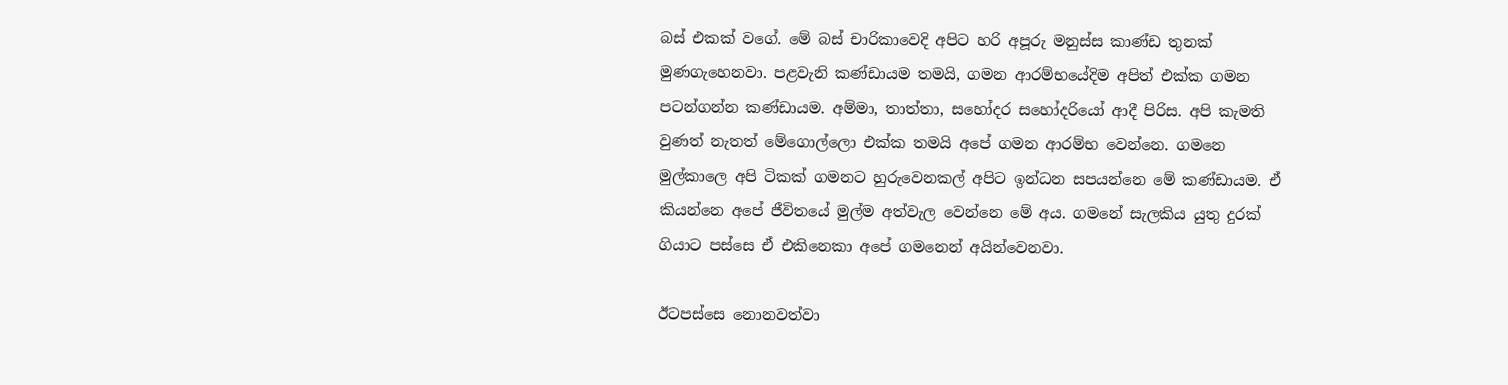බස් එකක් වගේ. මේ බස් චාරිකාවෙදි අපිට හරි අපූරු මනුස්ස කාණ්ඩ තුනක් මුණගැහෙනවා. පළවැනි කණ්ඩායම තමයි, ගමන ආරම්භයේදිම අපිත් එක්ක ගමන පටන්ගන්න කණ්ඩායම. අම්මා, තාත්තා, සහෝදර සහෝදරියෝ ආදී පිරිස. අපි කැමති වුණත් නැතත් මේගොල්ලො එක්ක තමයි අපේ ගමන ආරම්භ වෙන්නෙ. ගමනෙ මුල්කාලෙ අපි ටිකක් ගමනට හුරුවෙනකල් අපිට ඉන්ධන සපයන්නෙ මේ කණ්ඩායම. ඒ කියන්නෙ අපේ ජීවිතයේ මුල්ම අත්වැල වෙන්නෙ මේ අය. ගමනේ සැලකිය යුතු දුරක් ගියාට පස්සෙ ඒ එකිනෙකා අපේ ගමනෙන් අයින්වෙනවා.

ඊටපස්සෙ නොනවත්වා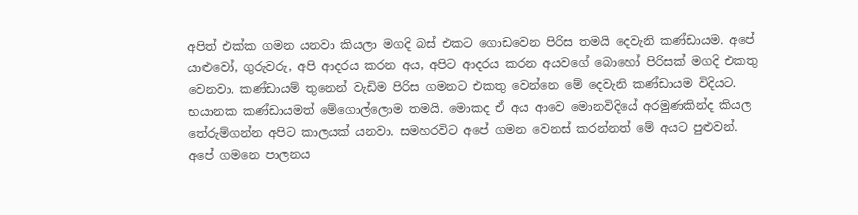අපිත් එක්ක ගමන යනවා කියලා මගදි බස් එකට ගොඩවෙන පිරිස තමයි දෙවැනි කණ්ඩායම. අපේ යාළුවෝ, ගුරුවරු, අපි ආදරය කරන අය, අපිට ආදරය කරන අයවගේ බොහෝ පිරිසක් මගදි එකතු වෙනවා. කණ්ඩායම් තුනෙන් වැඩිම පිරිස ගමනට එකතු වෙන්නෙ මේ දෙවැනි කණ්ඩායම විදියට. භයානක කණ්ඩායමත් මේගොල්ලොම තමයි. මොකද ඒ අය ආවෙ මොනවිදියේ අරමුණකින්ද කියල තේරුම්ගන්න අපිට කාලයක් යනවා. සමහරවිට අපේ ගමන වෙනස් කරන්නත් මේ අයට පුළුවන්. අපේ ගමනෙ පාලනය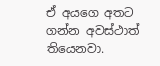ඒ අයගෙ අතට ගන්න අවස්ථාත් තියෙනවා.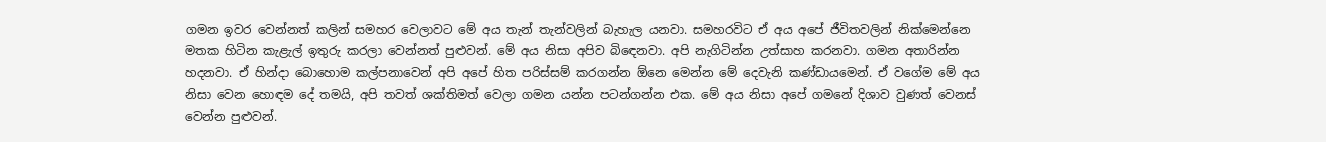ගමන ඉවර වෙන්නත් කලින් සමහර වෙලාවට මේ අය තැන් තැන්වලින් බැහැල යනවා. සමහරවිට ඒ අය අපේ ජීවිතවලින් නික්මෙන්නෙ මතක හිටින කැළැල් ඉතුරු කරලා වෙන්නත් පුළුවන්. මේ අය නිසා අපිව බිඳෙනවා. අපි නැගිටින්න උත්සාහ කරනවා. ගමන අතාරින්න හදනවා. ඒ හින්දා බොහොම කල්පනාවෙන් අපි අපේ හිත පරිස්සම් කරගන්න ඕනෙ මෙන්න මේ දෙවැනි කණ්ඩායමෙන්. ඒ වගේම මේ අය නිසා වෙන හොඳම දේ තමයි, අපි තවත් ශක්තිමත් වෙලා ගමන යන්න පටන්ගන්න එක. මේ අය නිසා අපේ ගමනේ දිශාව වුණත් වෙනස් වෙන්න පුළුවන්.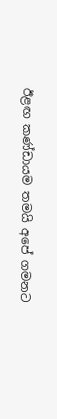ඊළඟ කණ්ඩායම තමයි අපේ ගමනට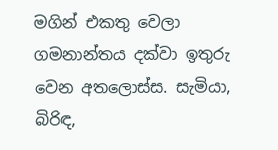මගින් එකතු වෙලා ගමනාන්තය දක්වා ඉතුරු වෙන අතලොස්ස. සැමියා, බිරිඳ,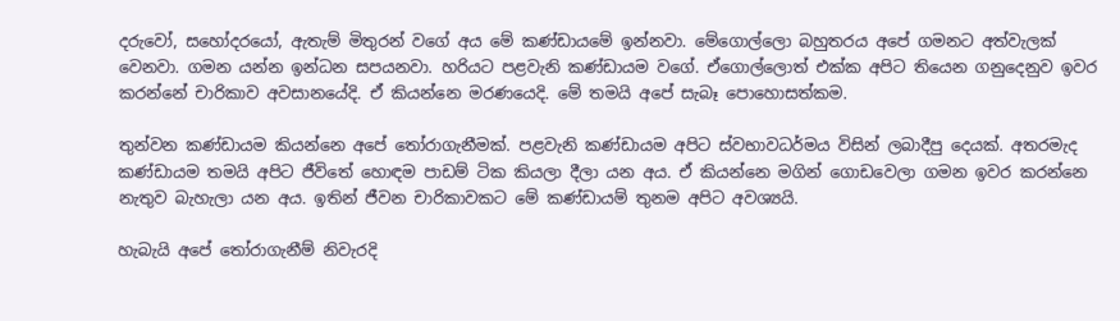දරුවෝ, සහෝදරයෝ, ඇතැම් මිතුරන් වගේ අය මේ කණ්ඩායමේ ඉන්නවා. මේගොල්ලො බහුතරය අපේ ගමනට අත්වැලක් වෙනවා. ගමන යන්න ඉන්ධන සපයනවා. හරියට පළවැනි කණ්ඩායම වගේ. ඒගොල්ලොත් එක්ක අපිට තියෙන ගනුදෙනුව ඉවර කරන්නේ චාරිකාව අවසානයේදි. ඒ කියන්නෙ මරණයෙදි. මේ තමයි අපේ සැබෑ පොහොසත්කම.

තුන්වන කණ්ඩායම කියන්නෙ අපේ තෝරාගැනීමක්. පළවැනි කණ්ඩායම අපිට ස්වභාවධර්මය විසින් ලබාදීපු දෙයක්. අතරමැද කණ්ඩායම තමයි අපිට ජීවිතේ හොඳම පාඩම් ටික කියලා දීලා යන අය. ඒ කියන්නෙ මගින් ගොඩවෙලා ගමන ඉවර කරන්නෙ නැතුව බැහැලා යන අය. ඉතින් ජීවන චාරිකාවකට මේ කණ්ඩායම් තුනම අපිට අවශ්‍යයි.

හැබැයි අපේ තෝරාගැනීම් නිවැරදි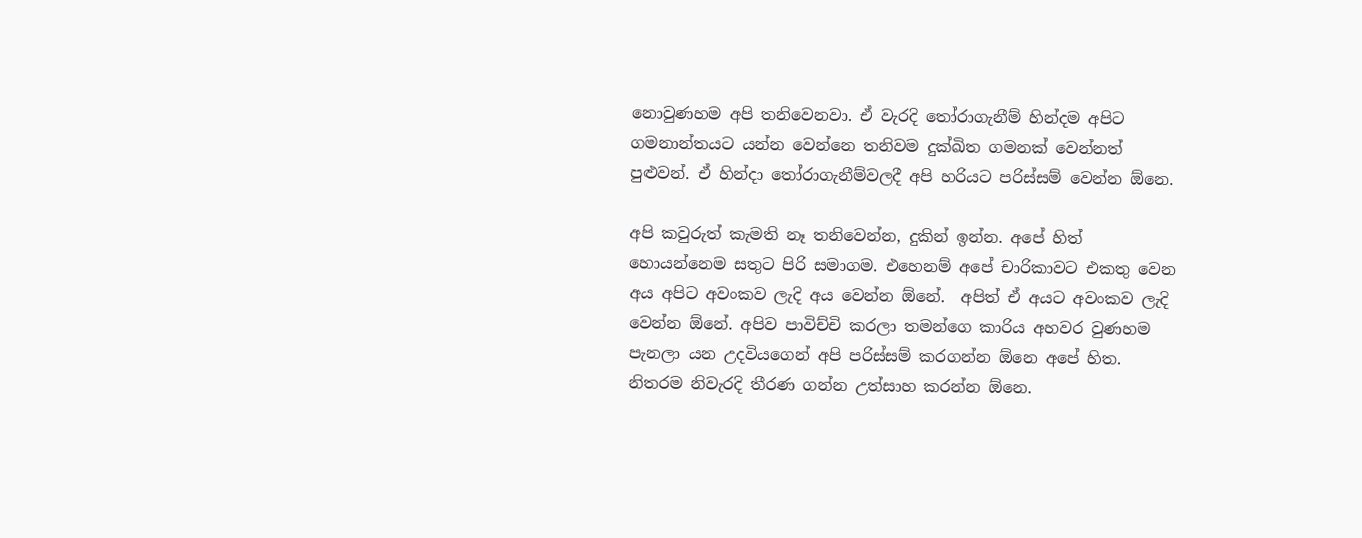නොවුණහම අපි තනිවෙනවා. ඒ වැරදි තෝරාගැනීම් හින්දම අපිට ගමනාන්තයට යන්න වෙන්නෙ තනිවම දුක්ඛිත ගමනක් වෙන්නත් පුළුවන්. ඒ හින්දා තෝරාගැනීම්වලදී අපි හරියට පරිස්සම් වෙන්න ඕනෙ.

අපි කවුරුත් කැමති නෑ තනිවෙන්න, දුකින් ඉන්න. අපේ හිත් හොයන්නෙම සතුට පිරි සමාගම. එහෙනම් අපේ චාරිකාවට එකතු වෙන අය අපිට අවංකව ලැදි අය වෙන්න ඕනේ.  අපිත් ඒ අයට අවංකව ලැදි වෙන්න ඕනේ. අපිව පාවිච්චි කරලා තමන්ගෙ කාරිය අහවර වුණහම පැනලා යන උදවියගෙන් අපි පරිස්සම් කරගන්න ඕනෙ අපේ හිත. නිතරම නිවැරදි තීරණ ගන්න උත්සාහ කරන්න ඕනෙ.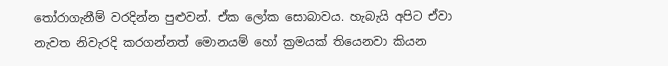තෝරාගැනීම් වරදින්න පුළුවන්. ඒක ලෝක සොබාවය. හැබැයි අපිට ඒවා නැවත නිවැරදි කරගන්නත් මොනයම් හෝ ක්‍රමයක් තියෙනවා කියන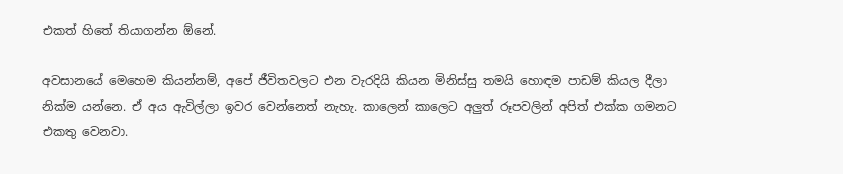එකත් හිතේ තියාගන්න ඕනේ.

අවසානයේ මෙහෙම කියන්නම්, අපේ ජීවිතවලට එන වැරදියි කියන මිනිස්සු තමයි හොඳම පාඩම් කියල දීලා නික්ම යන්නෙ. ඒ අය ඇවිල්ලා ඉවර වෙන්නෙත් නැහැ. කාලෙන් කාලෙට අලුත් රූපවලින් අපිත් එක්ක ගමනට එකතු වෙනවා.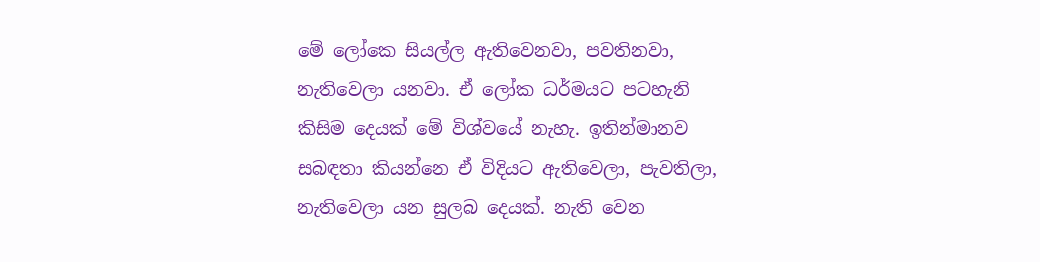මේ ලෝකෙ සියල්ල ඇතිවෙනවා, පවතිනවා, නැතිවෙලා යනවා. ඒ ලෝක ධර්මයට පටහැනි කිසිම දෙයක් මේ විශ්වයේ නැහැ. ඉතින්මානව සබඳතා කියන්නෙ ඒ විදියට ඇතිවෙලා, පැවතිලා, නැතිවෙලා යන සුලබ දෙයක්. නැති වෙන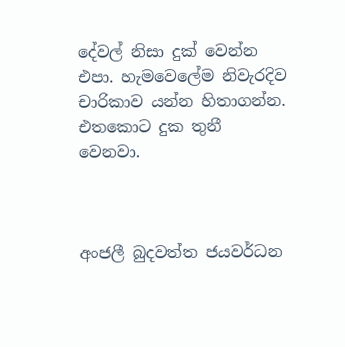දේවල් නිසා දුක් වෙන්න එපා. හැමවෙලේම නිවැරදිව චාරිකාව යන්න හිතාගන්න. එතකොට දුක තුනී වෙනවා.



අංජලී බුදවත්ත ජයවර්ධන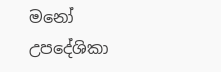මනෝ උපදේශිකා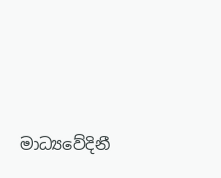මාධ්‍යවේදිනී